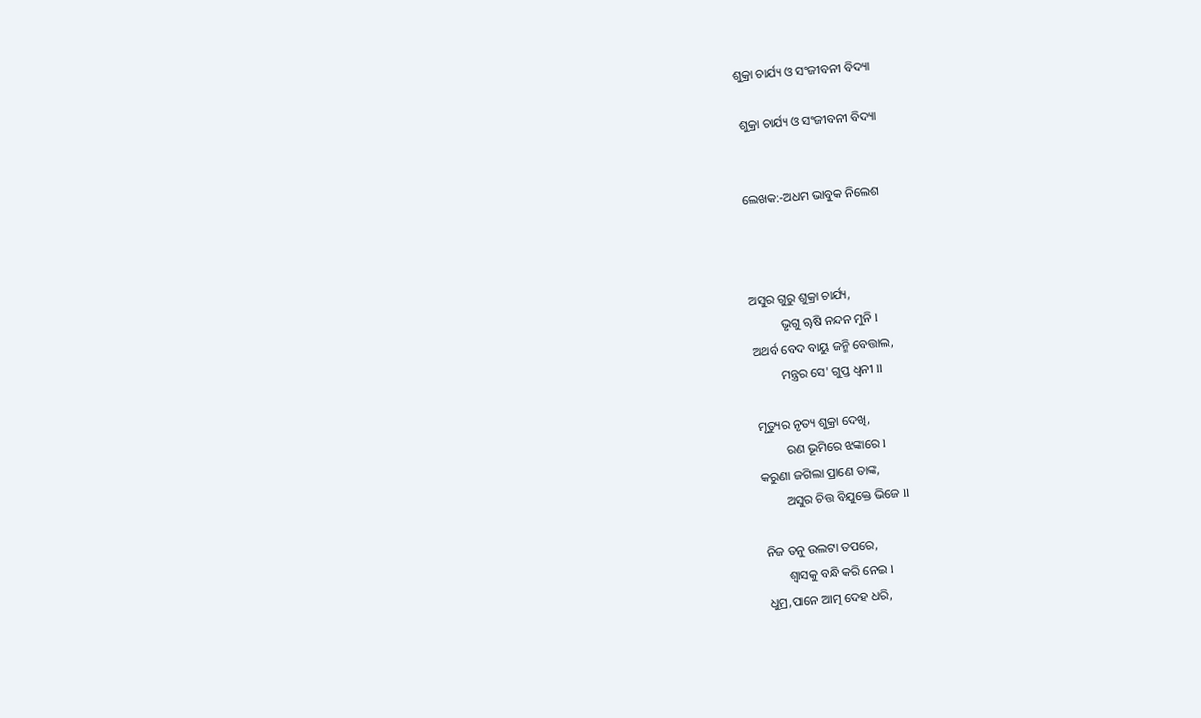ଶୁକ୍ରା ଚାର୍ଯ୍ୟ ଓ ସଂଜୀବନୀ ବିଦ୍ୟା

 ଶୁକ୍ରା ଚାର୍ଯ୍ୟ ଓ ସଂଜୀବନୀ ବିଦ୍ୟା


ଲେଖକ:-ଅଧମ ଭାବୁକ ନିଲେଶ



ଅସୁର ଗୁରୁ ଶୁକ୍ରା ଚାର୍ଯ୍ୟ,
          ଭୃଗୁ ୠଷି ନନ୍ଦନ ମୁନି l
ଅଥର୍ବ ବେଦ ବାୟୁ ଜନ୍ମି ବେତ୍ତାଲ,
         ମନ୍ତ୍ରର ସେ' ଗୁପ୍ତ ଧ୍ଵନୀ ll

ମୃତ୍ୟୁର ନୃତ୍ୟ ଶୁକ୍ରା ଦେଖି,
         ରଣ ଭୂମିରେ ଝଙ୍କାରେ l
କରୁଣା ଜଗିଲା ପ୍ରାଣେ ତାଙ୍କ,
        ଅସୁର ଚିତ୍ତ ବିଯୁକ୍ତେ ଭିଜେ ll

ନିଜ ତନୁ ଉଲଟା ତପରେ,
       ଶ୍ୱାସକୁ ବନ୍ଧି କରି ନେଇ l
ଧୁମ୍ର,ପାନେ ଆତ୍ମ ଦେହ ଧରି,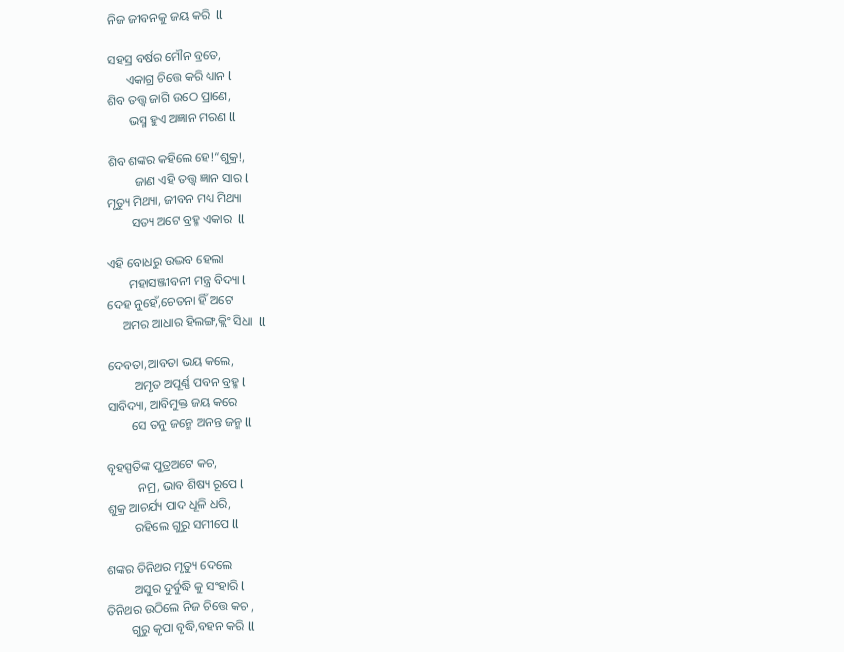ନିଜ ଜୀବନକୁ ଜୟ କରି  ll

ସହସ୍ର ବର୍ଷର ମୌନ ବ୍ରତେ,
      ଏକାଗ୍ର ଚିତ୍ତେ କରି ଧ୍ୟାନ l
ଶିବ ତତ୍ତ୍ୱ ଜାଗି ଉଠେ ପ୍ରାଣେ,
       ଭସ୍ମ ହୁଏ ଅଜ୍ଞାନ ମରଣ ll

ଶିବ ଶଙ୍କର କହିଲେ ହେ!“ଶୁକ୍ର!,
         ଜାଣ ଏହି ତତ୍ତ୍ୱ ଜ୍ଞାନ ସାର l
ମୃତ୍ୟୁ ମିଥ୍ୟା, ଜୀବନ ମଧ୍ୟ ମିଥ୍ୟା
        ସତ୍ୟ ଅଟେ ବ୍ରହ୍ମ ଏକାର  ll

ଏହି ବୋଧରୁ ଉଦ୍ଭବ ହେଲା
       ମହାସଞ୍ଜୀବନୀ ମନ୍ତ୍ର ବିଦ୍ୟା l
ଦେହ ନୁହେଁ,ଚେତନା ହିଁ ଅଟେ
     ଅମର ଆଧାର ହିଲଙ୍ଗ,କ୍ଲିଂ ସିଧା  ll

ଦେବତା,ଆବତା ଭୟ କଲେ,
         ଅମୃତ ଅପୂର୍ଣ୍ଣ ପବନ ବ୍ରହ୍ମ l
ସାବିଦ୍ୟା, ଆବିମୁକ୍ତ ଜୟ କରେ
        ସେ ତନୁ ଜନ୍ମେ ଅନନ୍ତ ଜନ୍ମ ll

ବୃହସ୍ପତିଙ୍କ ପୁତ୍ରଅଟେ କଚ,
          ନମ୍ର, ଭାବ ଶିଷ୍ୟ ରୂପେ l
ଶୁକ୍ର ଆଚର୍ଯ୍ୟ ପାଦ ଧୂଳି ଧରି,
         ରହିଲେ ଗୁରୁ ସମୀପେ ll

ଶଙ୍କର ତିନିଥର ମୃତ୍ୟୁ ଦେଲେ
         ଅସୁର ଦୁର୍ବୁଦ୍ଧି କୁ ସଂହାରି l
ତିନିଥର ଉଠିଲେ ନିଜ ଚିତ୍ତେ କଚ ,
        ଗୁରୁ କୃପା ବୃଦ୍ଧି,ବହନ କରି ll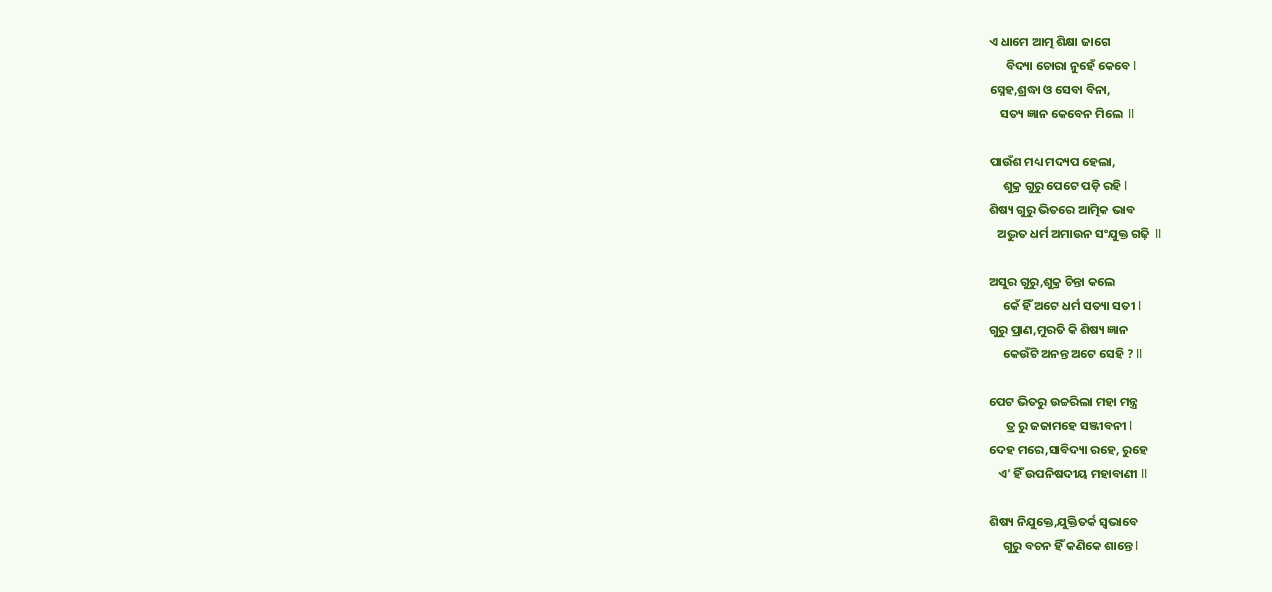ଏ ଧାମେ ଆତ୍ମ ଶିକ୍ଷା ଜାଗେ
      ବିଦ୍ୟା ଚୋରା ନୁହେଁ କେବେ l
ସ୍ନେହ,ଶ୍ରଦ୍ଧା ଓ ସେବା ବିନା,
    ସତ୍ୟ ଜ୍ଞାନ କେବେନ ମିଲେ  ll

ପାଉଁଶ ମଧ୍ୟ ମଦ୍ୟପ ହେଲା,
     ଶୁକ୍ର ଗୁରୁ ପେଟେ ପଡ଼ି ରହି l
ଶିଷ୍ୟ ଗୁରୁ ଭିତରେ ଆତ୍ମିକ ଭାବ
   ଅଦ୍ଭୁତ ଧର୍ମ ଅମାଉନ ସଂଯୁକ୍ତ ଗଢ଼ି  ll

ଅସୁର ଗୁରୁ,ଶୁକ୍ର ଚିନ୍ତା କଲେ
     କେଁ ହିଁ ଅଟେ ଧର୍ମ ସତ୍ୟା ସତୀ l
ଗୁରୁ ପ୍ରାଣ,ମୁରତି କି ଶିଷ୍ୟ ଜ୍ଞାନ
     କେଉଁଟି ଅନନ୍ତ ଅଟେ ସେହି ? ll

ପେଟ ଭିତରୁ ଉଚ୍ଚରିଲା ମହା ମନ୍ତ୍ର
      ତ୍ର ରୁ ଜଜାମହେ ସଞ୍ଜୀବନୀ l
ଦେହ ମରେ,ସାବିଦ୍ୟା ରହେ, ରୁହେ
   ଏ' ହିଁ ଉପନିଷଦୀୟ ମହାବାଣୀ ll

ଶିଷ୍ୟ ନିଯୁକ୍ତେ,ଯୁକ୍ତିତର୍କ ସ୍ୱଭାବେ
     ଗୁରୁ ବଚନ ହିଁ କଣିକେ ଶାନ୍ତେ l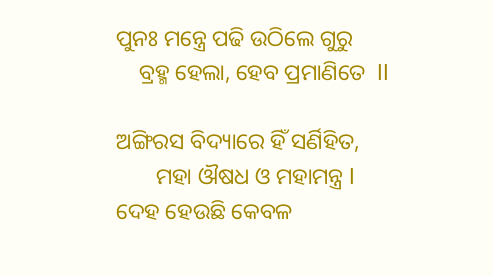ପୁନଃ ମନ୍ତ୍ରେ ପଢି ଉଠିଲେ ଗୁରୁ
    ବ୍ରହ୍ମ ହେଲା, ହେବ ପ୍ରମାଣିତେ  ll

ଅଙ୍ଗିରସ ବିଦ୍ୟାରେ ହିଁ ସର୍ଣିହିତ,
       ମହା ଔଷଧ ଓ ମହାମନ୍ତ୍ର l
ଦେହ ହେଉଛି କେବଳ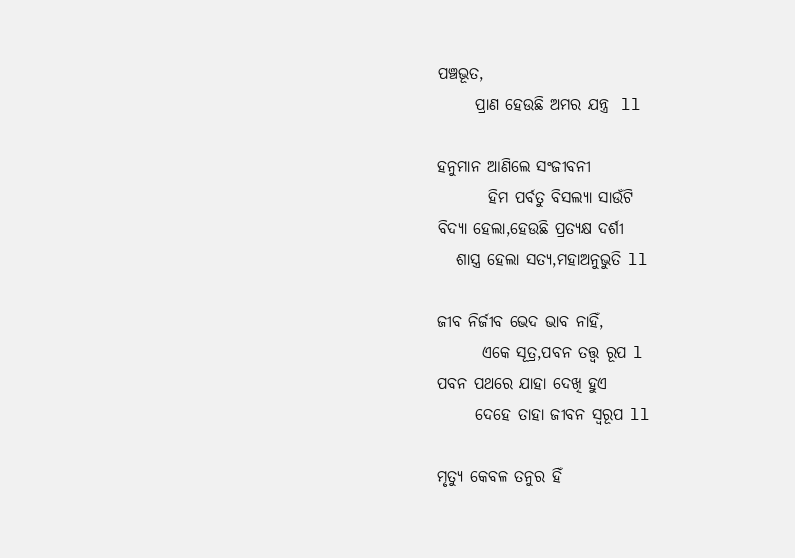ପଞ୍ଚଭୂତ,
      ପ୍ରାଣ ହେଉଛି ଅମର ଯନ୍ତ୍ର  ll

ହନୁମାନ ଆଣିଲେ ସଂଜୀବନୀ
        ହିମ ପର୍ବତୁ ବିସଲ୍ୟା ସାଉଁଟି
ବିଦ୍ୟା ହେଲା,ହେଉଛି ପ୍ରତ୍ୟକ୍ଷ ଦର୍ଶୀ
   ଶାସ୍ତ୍ର ହେଲା ସତ୍ୟ,ମହାଅନୁଭୁତି ll

ଜୀବ ନିର୍ଜୀବ ଭେଦ ଭାବ ନାହିଁ,
       ଏକେ ସୂତ୍ର,ପବନ ତତ୍ତ୍ୱ ରୂପ l
ପବନ ପଥରେ ଯାହା ଦେଖି ହୁଏ
      ଦେହେ ତାହା ଜୀବନ ସ୍ୱରୂପ ll

ମୃତ୍ୟୁ କେବଳ ତନୁର ହିଁ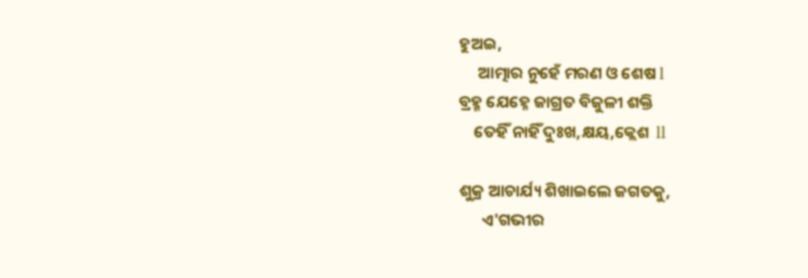ହୁଅଇ,
     ଆତ୍ମାର ନୁହେଁ ମରଣ ଓ ଶେଷ l
ବ୍ରହ୍ମ ଯେହ୍ନେ ଜାଗ୍ରତ ବିଜୁଳୀ ଶକ୍ତି
    ତେହିଁ ନାହିଁ ଦୁଃଖ,କ୍ଷୟ,କ୍ଲେଶ  ll

ଶୁକ୍ର ଆଚାର୍ଯ୍ୟ ଶିଖାଇଲେ ଜଗତକୁ,
      ଏ'ଗଭୀର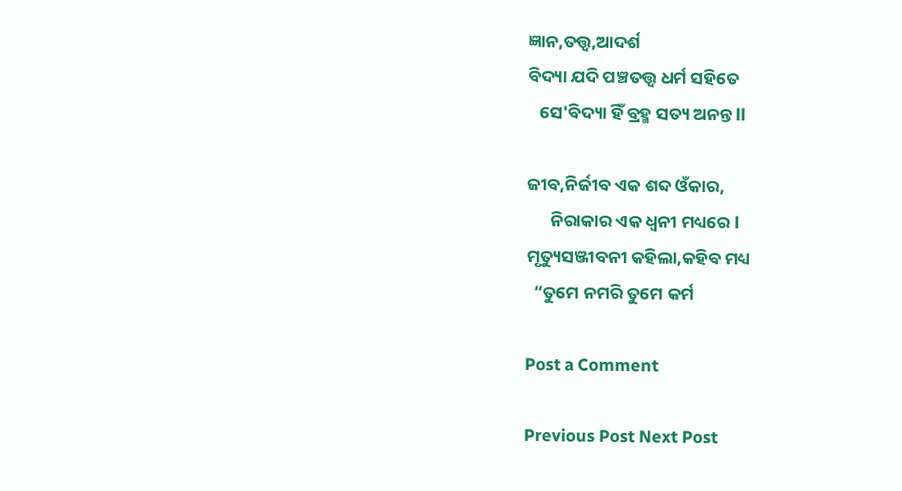ଜ୍ଞାନ,ତତ୍ତ୍ୱ,ଆଦର୍ଶ
ବିଦ୍ୟା ଯଦି ପଞ୍ଚତତ୍ତ୍ଵ ଧର୍ମ ସହିତେ
   ସେ'ବିଦ୍ୟା ହିଁ ବ୍ରହ୍ମ ସତ୍ୟ ଅନନ୍ତ ll

ଜୀବ,ନିର୍ଜୀବ ଏକ ଶବ୍ଦ ଓଁକାର,
      ନିରାକାର ଏକ ଧ୍ୱନୀ ମଧ୍ୟରେ l
ମୃତ୍ୟୁସଞ୍ଜୀବନୀ କହିଲା,କହିବ ମଧ୍ୟ
  “ତୁମେ ନମରି ତୁମେ କର୍ମ

Post a Comment

Previous Post Next Post